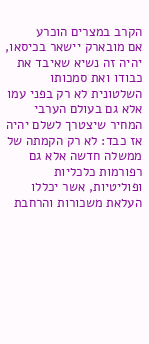הקרב במצרים הוכרע
אם מובארק יישאר בכיסאו, יהיה זה נשיא שאיבד את כבודו ואת סמכותו השלטונית לא רק בפני עמו אלא גם בעולם הערבי
המחיר שיצטרך לשלם יהיה אז כבד: לא רק הקמתה של ממשלה חדשה אלא גם רפורמות כלכליות ופוליטיות, אשר יכללו העלאת משכורות והרחבת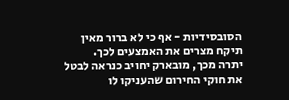הסובסידיות - אף כי לא ברור מאין תיקח מצרים את האמצעים לכך.
יתרה מכך, מובארק יחויב כנראה לבטל את חוקי החירום שהעניקו לו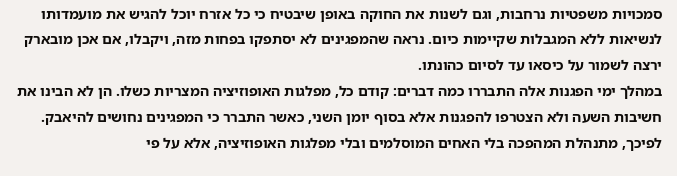סמכויות משפטיות נרחבות, וגם לשנות את החוקה באופן שיבטיח כי כל אזרח יוכל להגיש את מועמדותו לנשיאות ללא המגבלות שקיימות כיום. נראה שהמפגינים לא יסתפקו בפחות מזה, ויקבלו, אם אכן מובארק ירצה לשמור על כיסאו עד לסיום כהונתו.
במהלך ימי הפגנות אלה התבררו כמה דברים: קודם כל, מפלגות האופוזיציה המצריות כשלו. הן לא הבינו את חשיבות השעה ולא הצטרפו להפגנות אלא בסוף יומן השני, כאשר התברר כי המפגינים נחושים להיאבק.
לפיכך, מתנהלת המהפכה בלי האחים המוסלמים ובלי מפלגות האופוזיציה, אלא על פי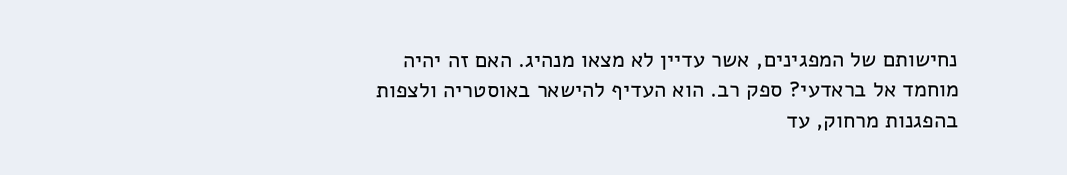נחישותם של המפגינים, אשר עדיין לא מצאו מנהיג. האם זה יהיה מוחמד אל בראדעי? ספק רב. הוא העדיף להישאר באוסטריה ולצפות בהפגנות מרחוק, עד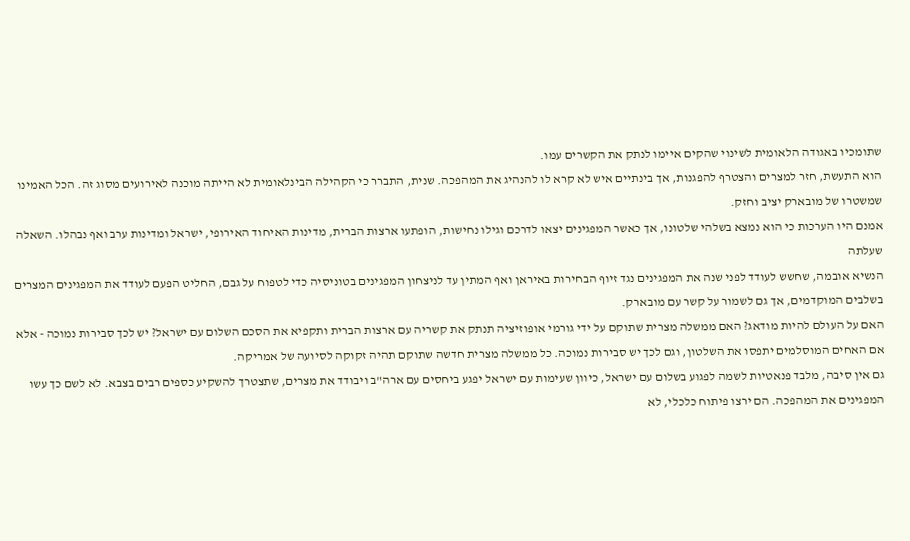שתומכיו באגודה הלאומית לשינוי שהקים איימו לנתק את הקשרים עמו.
הוא התעשת, חזר למצרים והצטרף להפגנות, אך בינתיים איש לא קרא לו להנהיג את המהפכה. שנית, התברר כי הקהילה הבינלאומית לא הייתה מוכנה לאירועים מסוג זה. הכל האמינו שמשטרו של מובארק יציב וחזק.
אמנם היו הערכות כי הוא נמצא בשלהי שלטונו, אך כאשר המפגינים יצאו לדרכם וגילו נחישות, הופתעו ארצות הברית, מדינות האיחוד האירופי, ישראל ומדינות ערב ואף נבהלו. השאלה שעלתה
הנשיא אובמה, שחשש לעודד לפני שנה את המפגינים נגד זיוף הבחירות באיראן ואף המתין עד לניצחון המפגינים בטוניסיה כדי לטפוח על גבם, החליט הפעם לעודד את המפגינים המצרים בשלבים המוקדמים, אך גם לשמור על קשר עם מובארק.
האם על העולם להיות מודאג? האם ממשלה מצרית שתוקם על ידי גורמי אופוזיציה תנתק את קשריה עם ארצות הברית ותקפיא את הסכם השלום עם ישראל? יש לכך סבירות נמוכה - אלא אם האחים המוסלמים יתפסו את השלטון, וגם לכך יש סבירות נמוכה. כל ממשלה מצרית חדשה שתוקם תהיה זקוקה לסיועה של אמריקה.
גם אין סיבה, מלבד פנאטיות לשמה לפגוע בשלום עם ישראל, כיוון שעימות עם ישראל יפגע ביחסים עם ארה"ב ויבודד את מצרים, שתצטרך להשקיע כספים רבים בצבא. לא לשם כך עשו המפגינים את המהפכה. הם ירצו פיתוח כלכלי, לא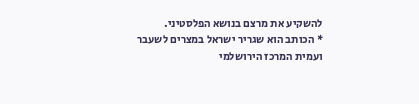להשקיע את מרצם בנושא הפלסטיני.
* הכותב הוא שגריר ישראל במצרים לשעבר ועמית המרכז הירושלמי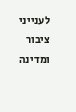לענייני ציבור ומדינה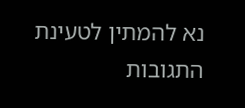נא להמתין לטעינת התגובות